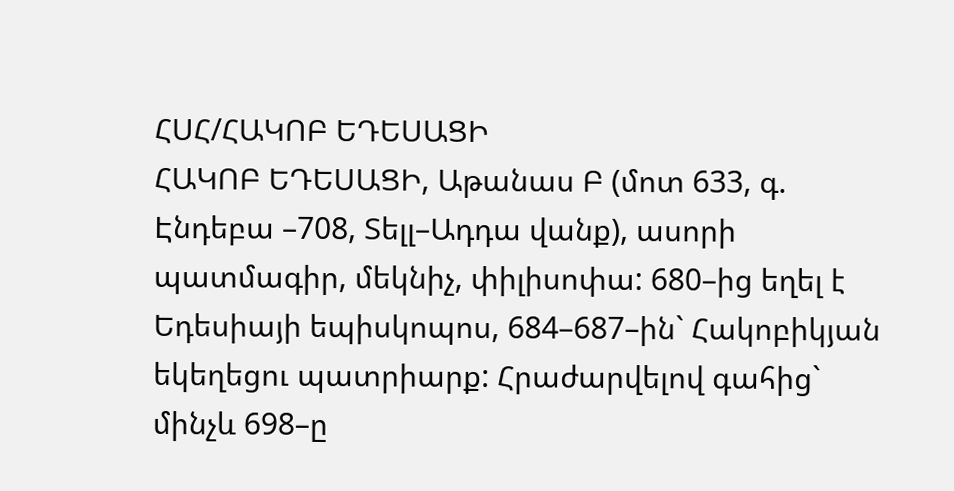ՀՍՀ/ՀԱԿՈԲ ԵԴԵՍԱՑԻ
ՀԱԿՈԲ ԵԴԵՍԱՑԻ, Աթանաս Բ (մոտ 633, գ. Էնդեբա –708, Տելլ–Ադդա վանք), ասորի պատմագիր, մեկնիչ, փիլիսոփա: 680–ից եղել է Եդեսիայի եպիսկոպոս, 684–687–ին` Հակոբիկյան եկեղեցու պատրիարք: Հրաժարվելով գահից` մինչև 698–ը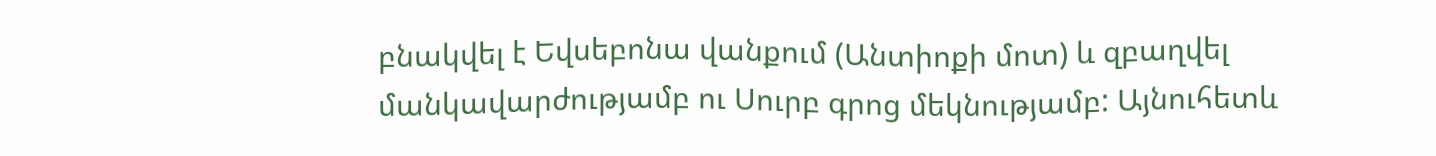բնակվել է Եվսեբոնա վանքում (Անտիոքի մոտ) և զբաղվել մանկավարժությամբ ու Սուրբ գրոց մեկնությամբ: Այնուհետև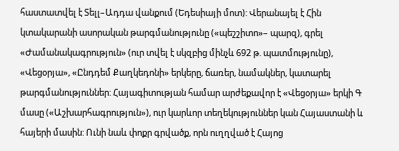հաստատվել է Տելլ–Ադդա վանքում (Եդեսիայի մոտ): Վերանայել է Հին կտակարանի ասորական թարգմանությունը («պեշշիտո»– պարզ), գրել «Ժամանակագրություն» (ուր տվել է սկզբից մինչև 692 թ. պատմությունը), «Վեցօրյա», «Ընդդեմ Քաղկեդոնի» երկերը, ճառեր, նամակներ, կատարել թարգմանություններ: Հայագիտության համար արժեքավոր է «Վեցօրյա» երկի Գ մասը («Աշխարհագրություն»), ուր կարևոր տեղեկություններ կան Հայաստանի և հայերի մասին: Ունի նաև փոքր գրվածք, որն ուղղված է Հայոց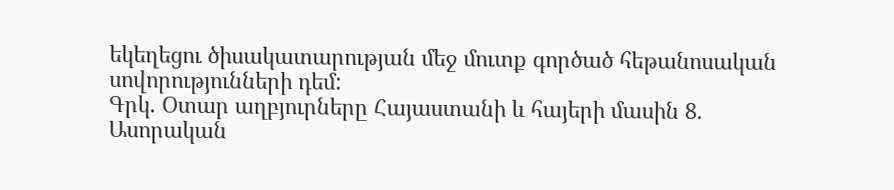եկեղեցու ծիսակատարության մեջ մուտք գործած հեթանոսական սովորությունների դեմ:
Գրկ. Օտար աղբյուրները Հայաստանի և հայերի մասին 8. Ասորական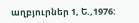աղբյուրներ 1, Ե.,1976: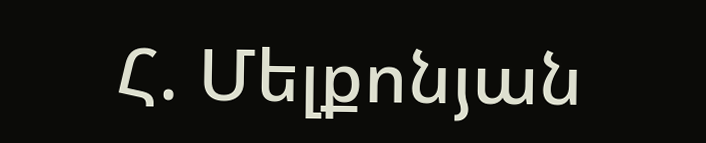Հ. Մելքոնյան